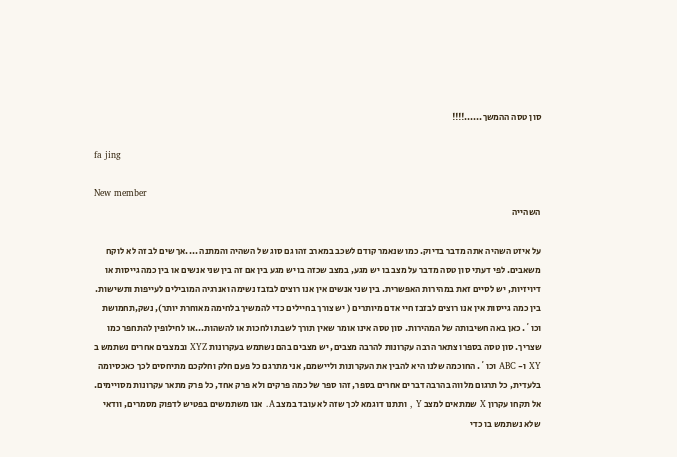סון טסה ההמשך......!!!!

fa jing

New member
השהייה

על איזט השהיה אתה מדבר בדיוק. כמו שנאמר קודם לשכב במארב זהו גם סוג של השהיה והמתנה ....אך שים לב זה לא לוקח משאבים. לפי דעתי סון טסה מדבר על מצב בו יש מגע, במצב שכזה בו יש מגע בין אם זה בין שני אנשים או בין כמה גייסות או דיויזיות, יש לסיים זאת במהירות האפשרית. בין שני אנשים אין אנו רוצים לבזבז נשימה ואנרגיה המובילים לעייפות ותשישות. בין כמה גייסות אין אנו רוצים לבזבז חיי אדם מיותרים ( יש צורך בחיילים כדי להמשיך בלחימה מאוחרת יותר), נשק,תחמושת וכו´. כאן באה חשיבותה של המהירות. סון טסה אינו אומר שאין תורך לשבת ולחכות או להשהות...או לחילופין להתחפר כמו שצריך. סון טסה בספרו צתאר הרבה עקרונות להרבה מצבים, יש מצבים בהם נשתמש בעקרונות XYZ ובמצבים אחרים נשתמש ב XY ו- ABC וכו´. החוכמה שלנו היא להבין את העקרונות וליישמם, אני מתרגם כל פעם חלק וחלקכם מתיחסים לכך כאכסיומה בלעדית, כל תרגום מלווה בהרבה דברים אחרים בספר, זהו ספר של כמה פרקים ולא פרק אחד, כל פרק מתאר עקרונות מסויימים. אל תקחו עקרון X שמתאים למצב Y , ותתנו דוגמא לכך שזה לא עובד במצב A. אנו משתמשים בפטיש לדפוק מסמרים, וודאי שלא נשתמש בו כדי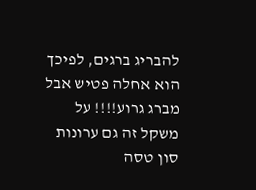להבריג ברגים, לפיכך הוא אחלה פטיש אבל מברג גרוע!!!! על משקל זה גם ערונות סון טסה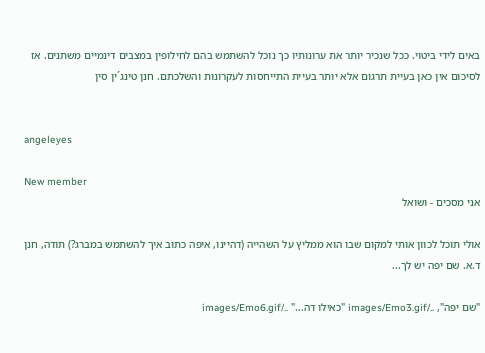באים לידי ביטוי. ככל שנכיר יותר את ערונותיו כך נוכל להשתמש בהם לחילופין במצבים דינמיים משתנים. אז לסיכום אין כאן בעיית תרגום אלא יותר בעיית התייחסות לעקרונות והשלכתם. חנן טינג´ין סין


angeleyes

New member
אני מסכים - ושואל

אולי תוכל לכוון אותי למקום שבו הוא ממליץ על השהייה (דהיינו, איפה כתוב איך להשתמש במברג?) תודה, חנן ד.א. שם יפה יש לך...

"שם יפה", ../images/Emo3.gif "כאילו דה..." ../images/Emo6.gif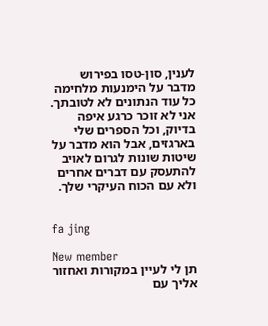לענין, סון-טסו בפירוש מדבר על הימנעות מלחימה כל עוד הנתונים לא לטובתך. אני לא זוכר כרגע איפה בדיוק, וכל הספרים שלי בארגזים, אבל הוא מדבר על שיטות שונות לגרום לאויב להתעסק עם דברים אחרים ולא עם הכוח העיקרי שלך.


fa jing

New member
תן לי לעיין במקורות ואחזור אליך עם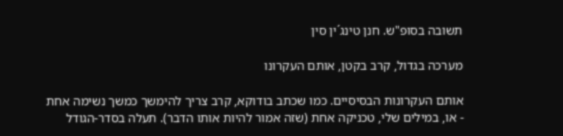תשובה בסופ"ש. חנן טינג´ין סין

מערכה בגדול, קרב בקטן, אותם העקרונו

אותם העקרונות הבסיסיים. כמו שכתב בודוקא, קרב צריך להימשך כמשך נשימה אחת - או, במילים שלי, טכניקה אחת (שזה אמור להיות אותו הדבר). תעלה בסדר-הגודל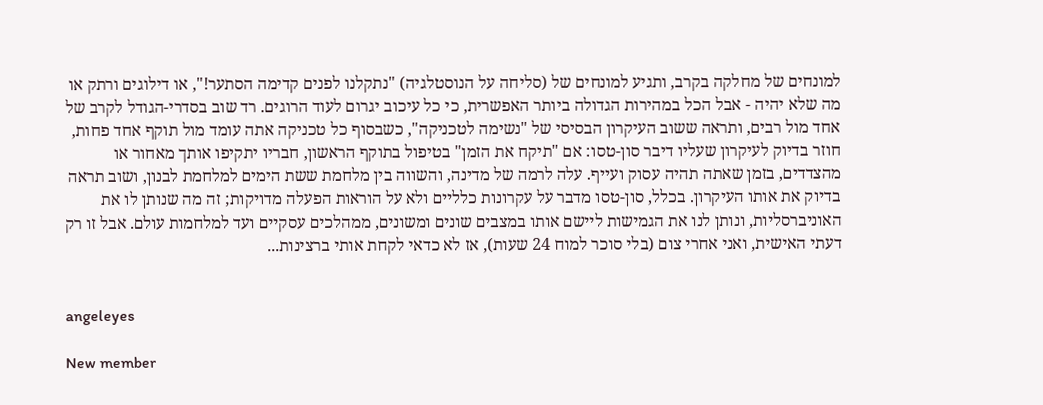למונחים של מחלקה בקרב, ותגיע למונחים של (סליחה על הנוסטלגיה) "נתקלנו לפנים קדימה הסתער!", או דילוגים ורתק או מה שלא יהיה - אבל הכל במהירות הגדולה ביותר האפשרית, כי כל עיכוב יגרום לעוד הרוגים. רד שוב בסדרי-הגודל לקרב של אחד מול רבים, ותראה ששוב העיקרון הבסיסי של "נשימה לטכניקה", כשבסוף כל טכניקה אתה עומד מול תוקף אחד פחות, חוזר בדיוק לעיקרון שעליו דיבר סון-טסו: אם "תיקח את הזמן" בטיפול בתוקף הראשון, חבריו יתקיפו אותך מאחור או מהצדדים, בזמן שאתה תהיה עסוק ועייף. עלה לרמה של מדינה, והשווה בין מלחמת ששת הימים למלחמת לבנון, ושוב תראה בדיוק את אותו העיקרון. בכלל, סון-טסו מדבר על עקרונות כלליים ולא על הוראות הפעלה מדויקות; זה מה שנותן לו את האוניברסליות, ונותן לנו את הגמישות ליישם אותו במצבים שונים ומשונים, ממהלכים עסקיים ועד למלחמות עולם. אבל זו רק דעתי האישית, ואני אחרי צום (בלי סוכר למוח 24 שעות), אז לא כדאי לקחת אותי ברצינות...


angeleyes

New member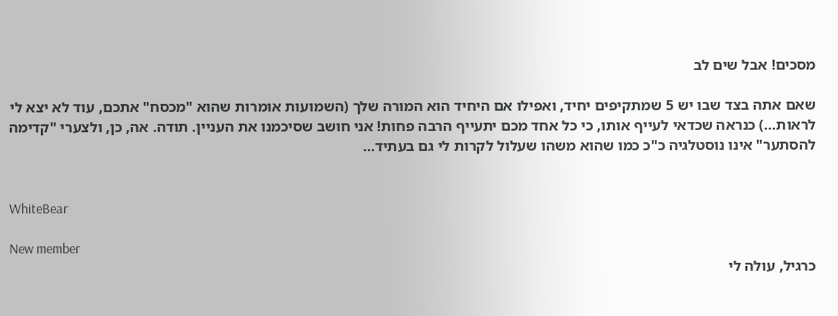מסכים! אבל שים לב

שאם אתה בצד שבו יש 5 שמתקיפים יחיד, ואפילו אם היחיד הוא המורה שלך (השמועות אומרות שהוא "מכסח" אתכם, עוד לא יצא לי לראות...) כנראה שכדאי לעייף אותו, כי כל אחד מכם יתעייף הרבה פחות! אני חושב שסיכמנו את העניין. תודה. אה, כן, ולצערי "קדימה להסתער" אינו נוסטלגיה כ"כ כמו שהוא משהו שעלול לקרות לי גם בעתיד...


WhiteBear

New member
כרגיל, עולה לי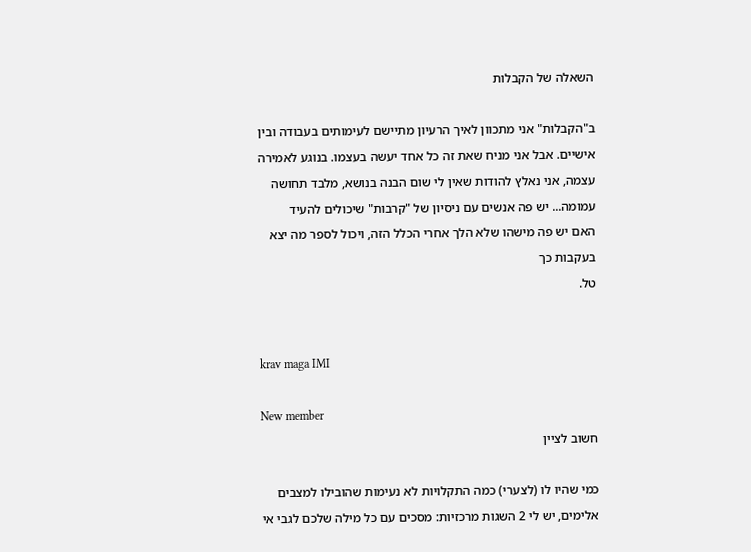השאלה של הקבלות

ב"הקבלות" אני מתכוון לאיך הרעיון מתיישם לעימותים בעבודה ובין אישיים. אבל אני מניח שאת זה כל אחד יעשה בעצמו. בנוגע לאמירה עצמה, אני נאלץ להודות שאין לי שום הבנה בנושא, מלבד תחושה עמומה... יש פה אנשים עם ניסיון של "קרבות" שיכולים להעיד
האם יש פה מישהו שלא הלך אחרי הכלל הזה, ויכול לספר מה יצא בעקבות כך
טל.


krav maga IMI

New member
חשוב לציין

כמי שהיו לו (לצערי) כמה התקלויות לא נעימות שהובילו למצבים אלימים, יש לי 2 השגות מרכזיות: מסכים עם כל מילה שלכם לגבי אי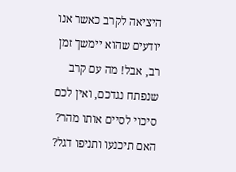היציאה לקרב כאשר אנו יודעים שהוא יימשך זמן רב, אבל! מה עם קרב שנפתח נגדכם, ואין לכם סיכוי לסיים אותו מהר? האם תיכנעו ותניפו דגל?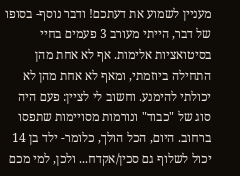מעניין לשמוע את דעתכם! ודבר נוסף- בסופו של דבר, הייתי מעורב 3 פעמים בחיי בסיטואציות אלימות. אף לא אחת מהן התחילה ביוזמתי, ומאף לא אחת מהן לא יכולתי להימנע. וחשוב לי לציין: פעם היה סוג של "כבוד" ונורמות מסויימות שתפסו ברחוב. היום, הכל הולך, כלומר- ילד בן 14 יכול לשלוף גם סכין/אקדח... ולכן, למי מכם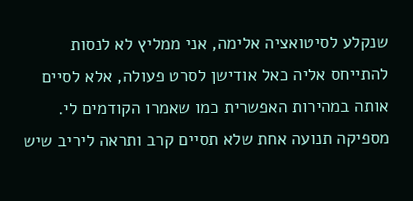שנקלע לסיטואציה אלימה, אני ממליץ לא לנסות להתייחס אליה כאל אודישן לסרט פעולה, אלא לסיים אותה במהירות האפשרית כמו שאמרו הקודמים לי. מספיקה תנועה אחת שלא תסיים קרב ותראה ליריב שיש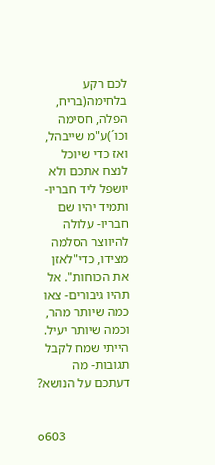לכם רקע בלחימה(בריח, הפלה, חסימה וכו´)ע"מ שייבהל, ואז כדי שיוכל לנצח אתכם ולא יושפל ליד חבריו- ותמיד יהיו שם חבריו- עלולה להיווצר הסלמה מצידו, כדי"לאזן את הכוחות". אל תהיו גיבורים- צאו כמה שיותר מהר, וכמה שיותר יעיל. הייתי שמח לקבל תגובות- מה דעתכם על הנושא?


o603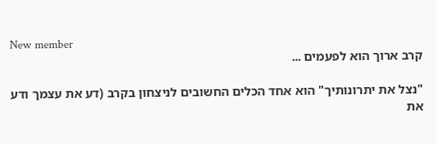New member
קרב ארוך הוא לפעמים ...

"נצל את יתרונותיך" הוא אחד הכלים החשובים לניצחון בקרב (דע את עצמך ודע את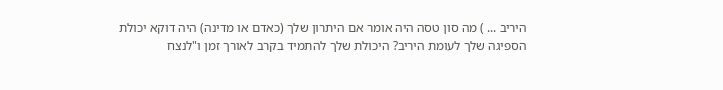היריב ... ) מה סון טסה היה אומר אם היתרון שלך (כאדם או מדינה) היה דוקא יכולת הספיגה שלך לעומת היריב? היכולת שלך להתמיד בקרב לאורך זמן ו"לנצח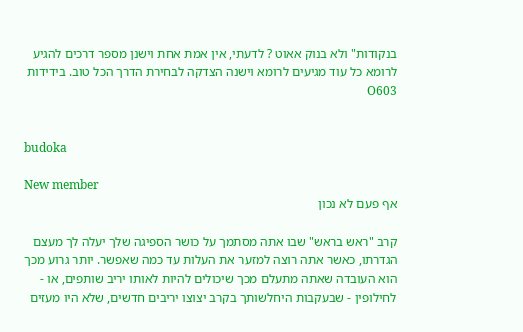בנקודות" ולא בנוק אאוט ? לדעתי, אין אמת אחת וישנן מספר דרכים להגיע לרומא כל עוד מגיעים לרומא וישנה הצדקה לבחירת הדרך הכל טוב. בידידות O603


budoka

New member
אף פעם לא נכון

קרב "ראש בראש" שבו אתה מסתמך על כושר הספיגה שלך יעלה לך מעצם הגדרתו, כאשר אתה רוצה למזער את העלות עד כמה שאפשר. יותר גרוע מכך הוא העובדה שאתה מתעלם מכך שיכולים להיות לאותו יריב שותפים, או - לחילופין - שבעקבות היחלשותך בקרב יצוצו יריבים חדשים, שלא היו מעזים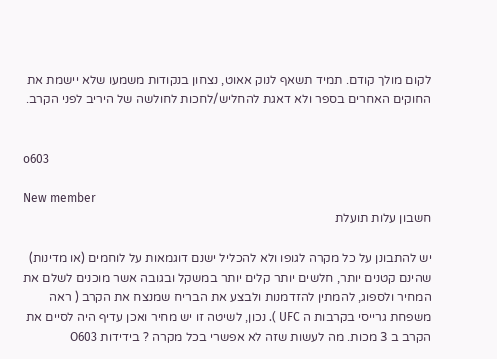לקום מולך קודם. תמיד תשאף לנוק אאוט, נצחון בנקודות משמעו שלא יישמת את החוקים האחרים בספר ולא דאגת להחליש/לחכות לחולשה של היריב לפני הקרב.


o603

New member
חשבון עלות תועלת

יש להתבונן על כל מקרה לגופו ולא להכליל ישנם דוגמאות על לוחמים (או מדינות) שהינם קטנים יותר, חלשים יותר קלים יותר במשקל ובגובה אשר מוכנים לשלם את המחיר ולספוג, להמתין להזדמנות ולבצע את הבריח שמנצח את הקרב ( ראה משפחת גרייסי בקרבות ה UFC ). נכון, לשיטה זו יש מחיר ואכן עדיף היה לסיים את הקרב ב 3 מכות. מה לעשות שזה לא אפשרי בכל מקרה ? בידידות O603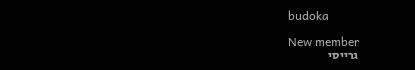budoka

New member
גרייסי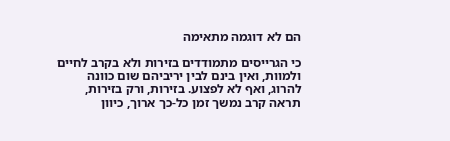הם לא דוגמה מתאימה

כי הגרייסים מתמודדים בזירות ולא בקרב לחיים ולמוות, ואין בינם לבין יריביהם שום כוונה להרוג, ואף לא לפצוע. בזירות, ורק בזירות, תראה קרב נמשך זמן כל-כך ארוך, כיוון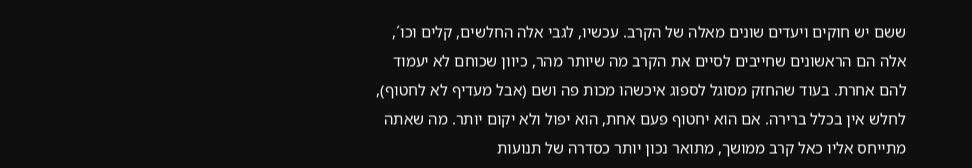ששם יש חוקים ויעדים שונים מאלה של הקרב. עכשיו, לגבי אלה החלשים, קלים וכו´, אלה הם הראשונים שחייבים לסיים את הקרב מה שיותר מהר, כיוון שכוחם לא יעמוד להם אחרת. בעוד שהחזק מסוגל לספוג איכשהו מכות פה ושם (אבל מעדיף לא לחטוף), לחלש אין בכלל ברירה. אם הוא יחטוף פעם אחת, הוא יפול ולא יקום יותר. מה שאתה מתייחס אליו כאל קרב ממושך, מתואר נכון יותר כסדרה של תנועות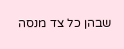שבהן כל צד מנסה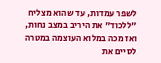לשפר עמדות, עד שהוא מצליח "ללכוד" את היריב במצב נחות, ואז מכה במלוא העוצמה במטרה לסיים את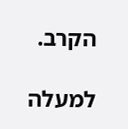הקרב.

למעלה